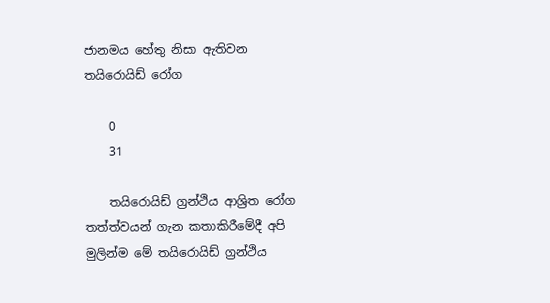ජානමය හේතු නිසා ඇතිවන තයිරොයිඩ් රෝග

    0
    31

    තයිරොයිඩ් ග්‍රන්ථිය ආශ්‍රිත රෝග තත්ත්වයන් ගැන කතාකිරීමේදී අපි මුලින්ම මේ තයිරොයිඩ් ග්‍රන්ථිය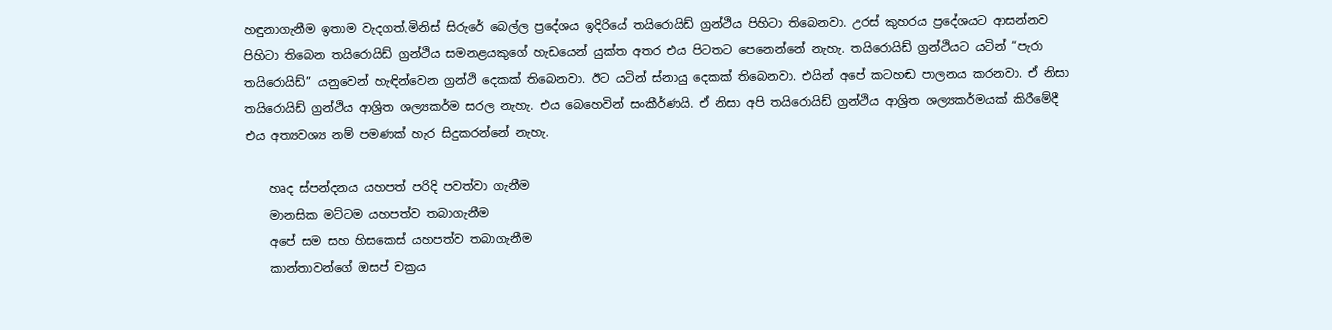හඳුනාගැනීම ඉතාම වැදගත්.මිනිස් සිරුරේ බෙල්ල ප්‍රදේශය ඉදිරියේ තයිරොයිඩ් ග්‍රන්ථිය පිහිටා තිබෙනවා. උරස් කුහරය ප්‍රදේශයට ආසන්නව පිහිටා තිබෙන තයිරොයිඩ් ග්‍රන්ථිය සමනළයකුගේ හැඩයෙන් යුක්ත අතර එය පිටතට පෙනෙන්නේ නැහැ. තයිරොයිඩ් ග්‍රන්ථියට යටින් “පැරා තයිරොයිඩ්” යනුවෙන් හැඳින්වෙන ග්‍රන්ථි දෙකක් තිබෙනවා. ඊට යටින් ස්නායු දෙකක් තිබෙනවා. එයින් අපේ කටහඬ පාලනය කරනවා. ඒ නිසා තයිරොයිඩ් ග්‍රන්ථිය ආශ්‍රිත ශල්‍යකර්ම සරල නැහැ. එය බෙහෙවින් සංකීර්ණයි. ඒ නිසා අපි තයිරොයිඩ් ග්‍රන්ථිය ආශ්‍රිත ශල්‍යකර්මයක් කිරීමේදී එය අත්‍යවශ්‍ය නම් පමණක් හැර සිදුකරන්නේ නැහැ.

    හෘද ස්පන්දනය යහපත් පරිදි පවත්වා ගැනීම
    මානසික මට්ටම යහපත්ව තබාගැනීම
    අපේ සම සහ හිසකෙස් යහපත්ව තබාගැනීම
    කාන්තාවන්ගේ ඔසප් චක්‍රය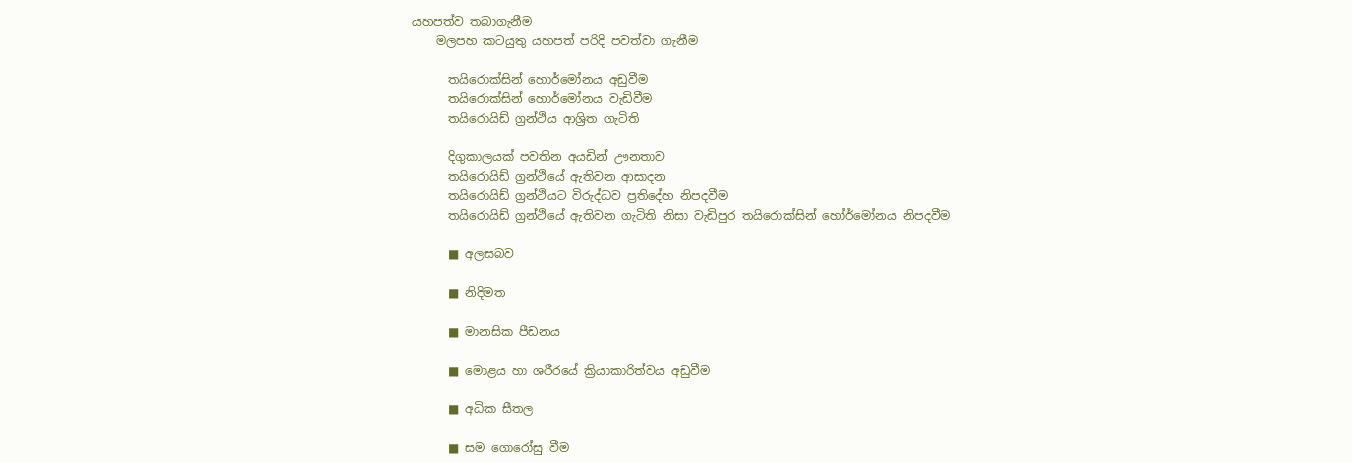යහපත්ව තබාගැනීම
    මලපහ කටයුතු යහපත් පරිදි පවත්වා ගැනීම

      තයිරොක්සින් හොර්මෝනය අඩුවීම
      තයිරොක්සින් හොර්මෝනය වැඩිවීම
      තයිරොයිඩ් ග්‍රන්ථිය ආශ්‍රිත ගැටිති

      දිගුකාලයක් පවතින අයඩින් ඌනතාව
      තයිරොයිඩ් ග්‍රන්ථියේ ඇතිවන ආසාදන
      තයිරොයිඩ් ග්‍රන්ථියට විරුද්ධව ප්‍රතිදේහ නිපදවීම
      තයිරොයිඩ් ග්‍රන්ථියේ ඇතිවන ගැටිති නිසා වැඩිපුර තයිරොක්සින් හෝර්මෝනය නිපදවීම

      ■ අලසබව

      ■ නිදිමත

      ■ මානසික පීඩනය

      ■ මොළය හා ශරීරයේ ක්‍රියාකාරිත්වය අඩුවීම

      ■ අධික සීතල

      ■ සම ගොරෝසු වීම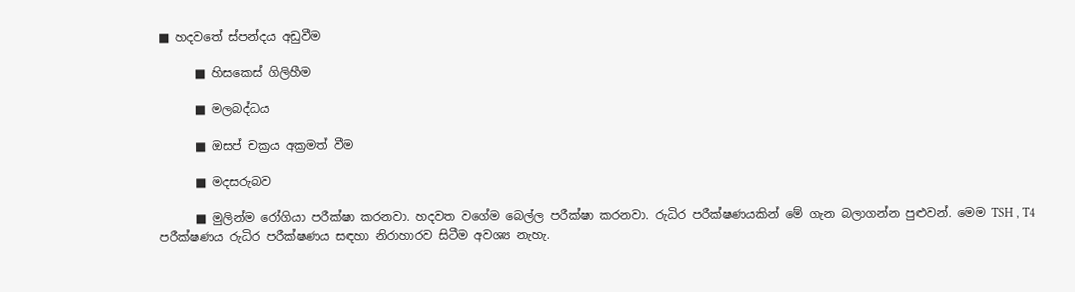■ හදවතේ ස්පන්දය අඩුවීම

      ■ හිසකෙස් ගිලිහීම

      ■ මලබද්ධය

      ■ ඔසප් චක්‍රය අක්‍රමත් වීම

      ■ මදසරුබව

      ■ මුලින්ම රෝගියා පරීක්ෂා කරනවා. හදවත වගේම බෙල්ල පරීක්ෂා කරනවා. රුධිර පරීක්ෂණයකින් මේ ගැන බලාගන්න පුළුවන්. මෙම TSH , T4 පරීක්ෂණය රුධිර පරීක්ෂණය සඳහා නිරාහාරව සිටීම අවශ්‍ය නැහැ.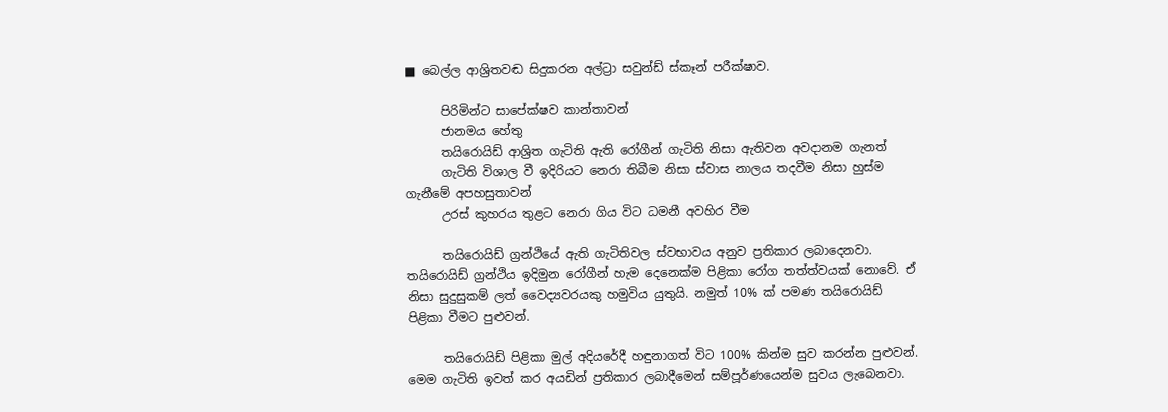■ බෙල්ල ආශ්‍රිතවඬ සිදුකරන අල්ට්‍රා සවුන්ඩ් ස්කෑන් පරීක්ෂාව.

      පිරිමින්ට සාපේක්ෂව කාන්තාවන්
      ජානමය හේතු
      තයිරොයිඩ් ආශ්‍රිත ගැටිති ඇති රෝගීන් ගැටිති නිසා ඇතිවන අවදානම ගැනත්
      ගැටිති විශාල වී ඉදිරියට නෙරා තිබීම නිසා ස්වාස නාලය තදවීම නිසා හුස්ම ගැනීමේ අපහසුතාවන්
      උරස් කුහරය තුළට නෙරා ගිය විට ධමනී අවහිර වීම

      තයිරොයිඩ් ග්‍රන්ථියේ ඇති ගැටිතිවල ස්වභාවය අනුව ප්‍රතිකාර ලබාදෙනවා. තයිරොයිඩ් ග්‍රන්ථිය ඉදිමුන රෝගීන් හැම දෙනෙක්ම පිළිකා රෝග තත්ත්වයක් නොවේ. ඒ නිසා සුදුසුකම් ලත් වෛද්‍යවරයකු හමුවිය යුතුයි. නමුත් 10% ක් පමණ තයිරොයිඩ් පිළිකා වීමට පුළුවන්.

      තයිරොයිඩ් පිළිකා මුල් අදියරේදී හඳුනාගත් විට 100% කින්ම සුව කරන්න පුළුවන්. මෙම ගැටිති ඉවත් කර අයඩින් ප්‍රතිකාර ලබාදීමෙන් සම්පූර්ණයෙන්ම සුවය ලැබෙනවා.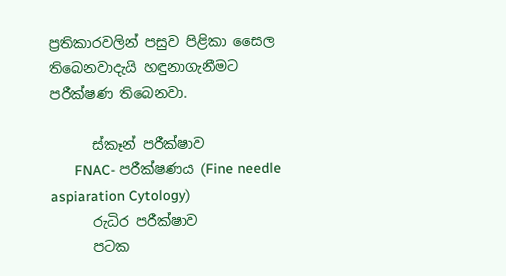ප්‍රතිකාරවලින් පසුව පිළිකා සෛල තිබෙනවාදැයි හඳුනාගැනීමට පරීක්ෂණ තිබෙනවා.

      ස්කෑන් පරීක්ෂාව
      FNAC- පරීක්ෂණය (Fine needle aspiaration Cytology)
      රුධිර පරීක්ෂාව
      පටක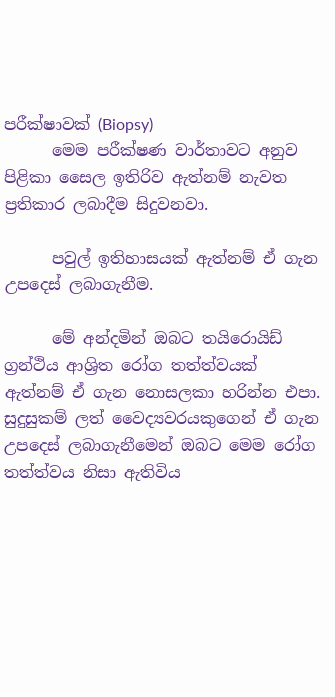පරීක්ෂාවක් (Biopsy)
      මෙම පරීක්ෂණ වාර්තාවට අනුව පිළිකා සෛල ඉතිරිව ඇත්නම් නැවත ප්‍රතිකාර ලබාදීම සිදුවනවා.

      පවුල් ඉතිහාසයක් ඇත්නම් ඒ ගැන උපදෙස් ලබාගැනීම.

      මේ අන්දමින් ඔබට තයිරොයිඩ් ග්‍රන්ථිය ආශ්‍රිත රෝග තත්ත්වයක් ඇත්නම් ඒ ගැන නොසලකා හරින්න එපා. සුදුසුකම් ලත් වෛද්‍යවරයකුගෙන් ඒ ගැන උපදෙස් ලබාගැනීමෙන් ඔබට මෙම රෝග තත්ත්වය නිසා ඇතිවිය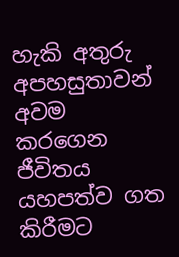හැකි අතුරු අපහසුතාවන් අවම කරගෙන ජීවිතය යහපත්ව ගත කිරීමට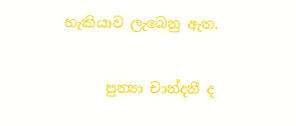හැකියාව ලැබෙනු ඇත.

      පුන්‍යා චාන්දනී ද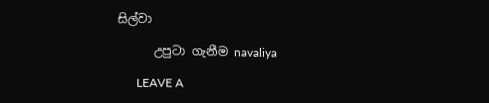සිල්වා

      උපුටා ගැනීම navaliya

      LEAVE A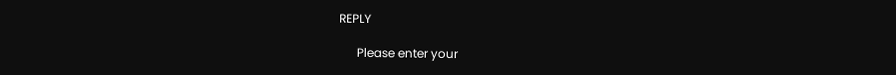REPLY

      Please enter your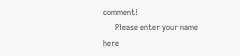comment!
      Please enter your name here